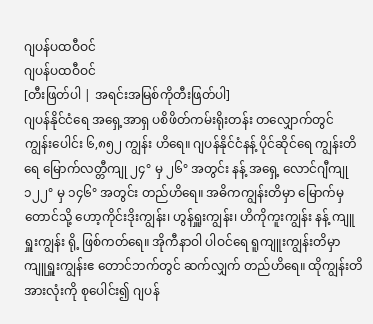ဂျပန်ပထဝီဝင်
ဂျပန်ပထဝီဝင်
[တီးဖြတ်ပါ | အရင်းအမြစ်ကိုတီးဖြတ်ပါ]
ဂျပန်နိုင်ငံရေ အရှေ့အာရှ ပစိဖိတ်ကမ်းရိုးတန်း တလျှောက်တွင် ကျွန်းပေါင်း ၆,၈၅၂ ကျွန်း ဟိရေ။ ဂျပန်နိုင်ငံနန့် ပိုင်ဆိုင်ရေ ကျွန်းတိရေ မြောက်လတ္တီကျု ၂၄° မှ ၂၆° အတွင်း နန့် အရှေ့ လောင်ဂျီကျု ၁၂၂° မှ ၁၄၆° အတွင်း တည်ဟိရေ။ အဓိကကျွန်းတိမှာ မြောက်မှ တောင်သို့ ဟော့ကိုင်းဒိုးကျွန်း၊ ဟွန်ရှူးကျွန်း၊ ဟိကိုကူးကျွန်း နန့် ကျူရှူးကျွန်း ရို့ ဖြစ်ကတ်ရေ။ အိုကီနာဝါ ပါဝင်ရေ ရူကျူးကျွန်းတိမှာ ကျူရှူးကျွန်းဧ တောင်ဘက်တွင် ဆက်လျှက် တည်ဟိရေ။ ထိုကျွန်းတိအားလုံးကို စုပေါင်း၍ ဂျပန်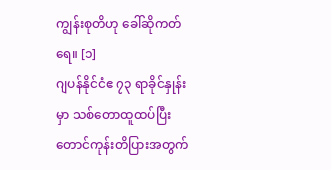ကျွန်းစုတိဟု ခေါ်ဆိုကတ်ရေ။ [၁]
ဂျပန်နိုင်ငံဧ ၇၃ ရာခိုင်နှုန်းမှာ သစ်တောထူထပ်ပြီး တောင်ကုန်းတိပြားအတွက်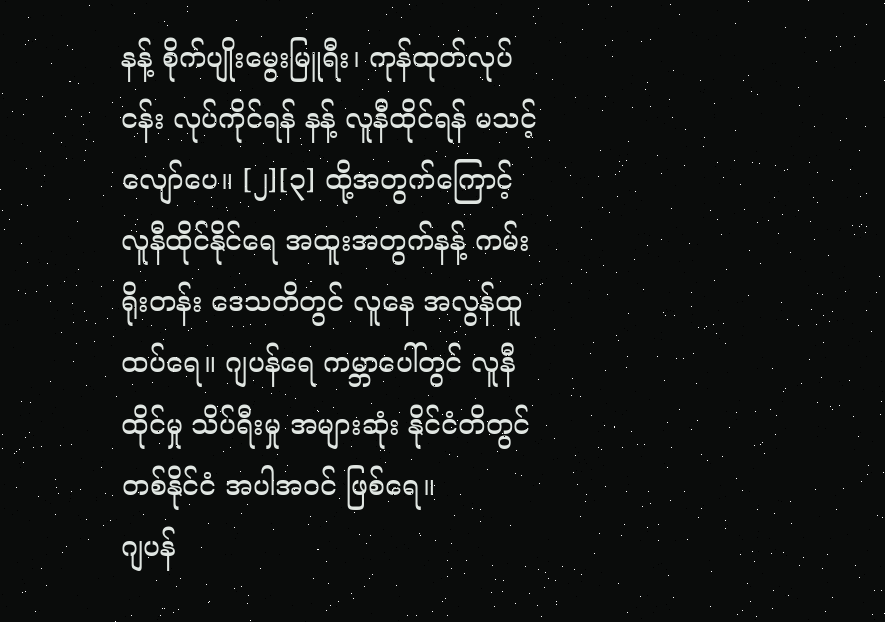နန့် စိုက်ပျိုးမွေးမြူရီး၊ ကုန်ထုတ်လုပ်ငန်း လုပ်ကိုင်ရန် နန့် လူနီထိုင်ရန် မသင့်လျော်ပေ။ [၂][၃] ထို့အတွက်ကြောင့် လူနီထိုင်နိုင်ရေ အထူးအတွက်နန့် ကမ်းရိုးတန်း ဒေသတိတွင် လူနေ အလွန်ထူထပ်ရေ။ ဂျပန်ရေ ကမ္ဘာပေါ်တွင် လူနီထိုင်မှု သိပ်ရီးမှု အများဆုံး နိုင်ငံတိတွင် တစ်နိုင်ငံ အပါအဝင် ဖြစ်ရေ။
ဂျပန်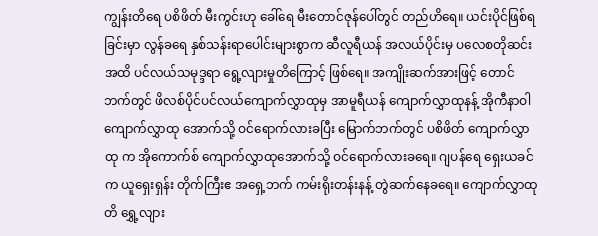ကျွန်းတိရေ ပစိဖိတ် မီးကွင်းဟု ခေါ်ရေ မီးတောင်ဇုန်ပေါ်တွင် တည်ဟိရေ။ ယင်းပိုင်ဖြစ်ရခြင်းမှာ လွန်ခရေ နှစ်သန်းရာပေါင်းများစွာက ဆီလူရီယန် အလယ်ပိုင်းမှ ပလေစတိုဆင်း အထိ ပင်လယ်သမုဒ္ဒရာ ရွေ့လျားမှုတိကြောင့် ဖြစ်ရေ။ အကျိုးဆက်အားဖြင့် တောင်ဘက်တွင် ဖိလစ်ပိုင်ပင်လယ်ကျောက်လွှာထုမှ အာမူရီယန် ကျောက်လွှာထုနန့် အိုကီနာဝါ ကျောက်လွှာထု အောက်သို့ ဝင်ရောက်လားခပြီး မြောက်ဘက်တွင် ပစိဖိတ် ကျောက်လွှာထု က အိုကောက်စ် ကျောက်လွှာထုအောက်သို့ ဝင်ရောက်လားခရေ။ ဂျပန်ရေ ရှေးယခင်က ယူရှေးရှန်း တိုက်ကြီးဧ အရှေ့ဘက် ကမ်းရိုးတန်းနန့် တွဲဆက်နေခရေ။ ကျောက်လွှာထုတိ ရွှေ့လျား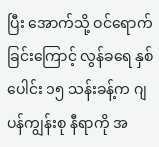ပြီး အောက်သို့ ဝင်ရောက်ခြင်းကြောင့် လွန်ခရေ နှစ်ပေါင်း ၁၅ သန်းခန့်က ဂျပန်ကျွန်းစု နီရာကို အ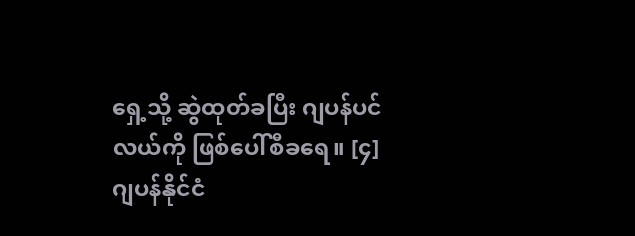ရှေ့သို့ ဆွဲထုတ်ခပြီး ဂျပန်ပင်လယ်ကို ဖြစ်ပေါ်စီခရေ။ [၄]
ဂျပန်နိုင်ငံ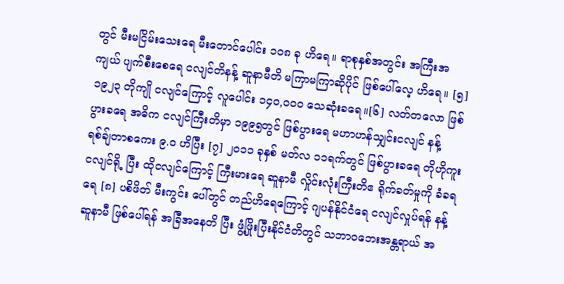တွင် မီးမငြိမ်းသေးရေ မီးတောင်ပေါင်း ၁၀၈ ခု ဟိရေ။ ရာစုနှစ်အတွင်း အကြီးအကျယ် ပျက်စီးစေရေ ငလျင်တိနန့် ဆူနာမီတိ မကြာမကြာဆိုပိုင် ဖြစ်ပေါ်လေ့ ဟိရေ။ [၅] ၁၉၂၃ တိုကျို ငလျင်ကြောင့် လူပေါင်း ၁၄၀,၀၀၀ သေဆုံးခရေ။[၆] လတ်တလော ဖြစ်ပွားခရေ အဓိက ငလျင်ကြီးတိမှာ ၁၉၉၅တွင် ဖြစ်ပွားရေ မဟာဟန်သျှင်းငလျင် နန့် ရစ်ချ်တာစကေး ၉.၀ ဟိပြီး [၇] ၂၀၁၁ ခုနှစ် မတ်လ ၁၁ရက်တွင် ဖြစ်ပွားခရေ တိုဟိုကူး ငလျင်ရို့ ပြီး ထိုငလျင်ကြောင့် ကြီးမားရေ ဆူနာမီ လှိုင်းလုံးကြီးတိဧ ရိုက်ခတ်မှုကို ခံခရရေ [၈] ပစိဖိတ် မီးကွင်း ပေါ်တွင် တည်ဟိရေကြောင့် ဂျပန်နိုင်ငံရေ ငလျင်လှုပ်ရန် နန့် ဆူနာမီ ဖြစ်ပေါ်ရန် အခြီအနေတိ ပြီး ဖွံ့ဖြိုးပြီးနိုင်ငံတိတွင် သဘာဝဘေးအန္တရာယ် အ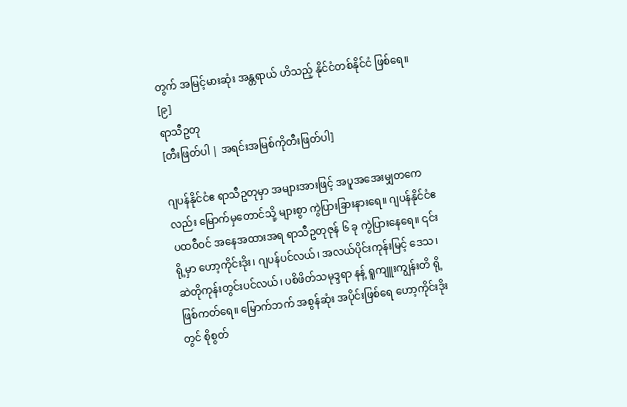တွက် အမြင့်မားဆုံး အန္တရာယ် ဟိသည့် နိုင်ငံတစ်နိုင်ငံ ဖြစ်ရေ။ [၉]
ရာသီဥတု
[တီးဖြတ်ပါ | အရင်းအမြစ်ကိုတီးဖြတ်ပါ]

ဂျပန်နိုင်ငံဧ ရာသီဥတုမှာ အများအားဖြင့် အပူအအေးမျှတကေလည်း မြောက်မှတောင်သို့ များစွာ ကွဲပြားခြားနားရေ။ ဂျပန်နိုင်ငံဧ ပထဝီဝင် အနေအထားအရ ရာသီဥတုဇုန် ၆ ခု ကွဲပြားနေရေ။ ၎င်းရို့မှာ ဟော့ကိုင်းဒိုး၊ ဂျပန်ပင်လယ်၊ အလယ်ပိုင်းကုန်းမြင့် ဒေသ၊ ဆဲတိုကုန်းတွင်းပင်လယ်၊ ပစိဖိတ်သမုဒ္ဒရာ နန့် ရူကျူးကျွန်းတိ ရို့ ဖြစ်ကတ်ရေ။ မြောက်ဘက် အစွန်ဆုံး အပိုင်းဖြစ်ရေ ဟော့ကိုင်းဒိုးတွင် စိုစွတ်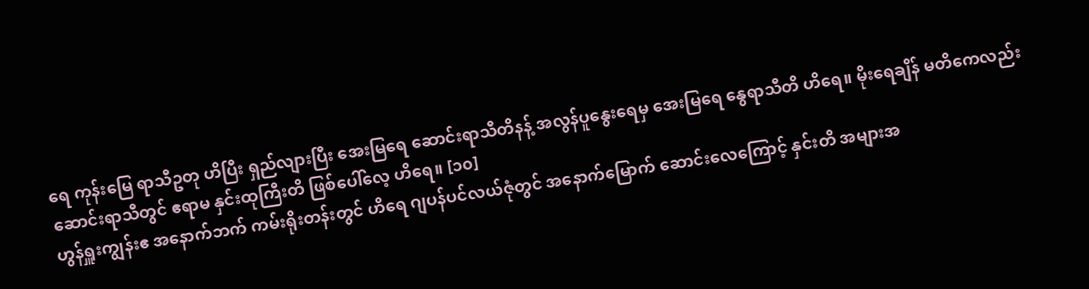ရေ ကုန်းမြေ ရာသီဥတု ဟိပြီး ရှည်လျားပြီး အေးမြရေ ဆောင်းရာသီတိနန့် အလွန်ပူနွေးရေမှ အေးမြရေ နွေရာသီတိ ဟိရေ။ မိုးရေချိန် မတိကေလည်း ဆောင်းရာသီတွင် ဧရာမ နှင်းထုကြီးတိ ဖြစ်ပေါ်လေ့ ဟိရေ။ [၁၀]
ဟွန်ရှူးကျွန်းဧ အနောက်ဘက် ကမ်းရိုးတန်းတွင် ဟိရေ ဂျပန်ပင်လယ်ဇုံတွင် အနောက်မြောက် ဆောင်းလေကြောင့် နှင်းတိ အများအ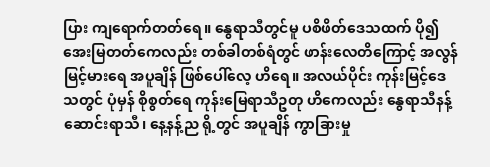ပြား ကျရောက်တတ်ရေ။ နွေရာသီတွင်မူ ပစိဖိတ်ဒေသထက် ပို၍ အေးမြတတ်ကေလည်း တစ်ခါတစ်ရံတွင် ဖာန်းလေတိကြောင့် အလွန်မြင့်မားရေ အပူချိန် ဖြစ်ပေါ်လေ့ ဟိရေ။ အလယ်ပိုင်း ကုန်းမြင့်ဒေသတွင် ပုံမှန် စိုစွတ်ရေ ကုန်းမြေရာသီဥတု ဟိကေလည်း နွေရာသီနန့် ဆောင်းရာသီ၊ နေ့နန့်ည ရို့တွင် အပူချိန် ကွာခြားမှု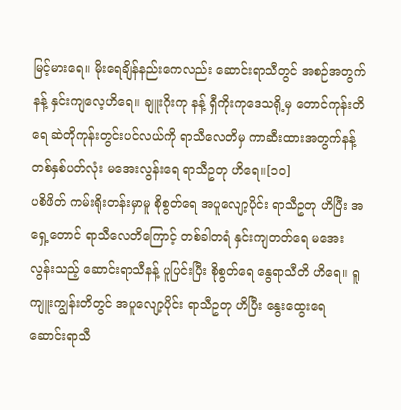မြင့်မားရေ။ မိုးရေချိန်နည်းကေလည်း ဆောင်းရာသီတွင် အစဉ်အတွက်နန့် နှင်းကျလေ့ဟိရေ။ ချူးဂိုးကု နန့် ရှီကိုးကုဒေသရို့မှ တောင်ကုန်းတိရေ ဆဲတိုကုန်းတွင်းပင်လယ်ကို ရာသီလေတိမှ ကာဆီးထားအတွက်နန့် တစ်နှစ်ပတ်လုံး မအေးလွန်းရေ ရာသီဥတု ဟိရေ။[၁၀]
ပစိဖိတ် ကမ်းရိုးတန်းမှာမူ စိုစွတ်ရေ အပူလျော့ပိုင်း ရာသီဥတု ဟိပြီး အရှေ့တောင် ရာသီလေတိကြောင့် တစ်ခါတရံ နှင်းကျတတ်ရေ မအေးလွန်းသည့် ဆောင်းရာသီနန့် ပူပြင်းပြီး စိုစွတ်ရေ နွေရာသီတိ ဟိရေ။ ရူကျူးကျွန်းတိတွင် အပူလျော့ပိုင်း ရာသီဥတု ဟိပြီး နွေးထွေးရေ ဆောင်းရာသီ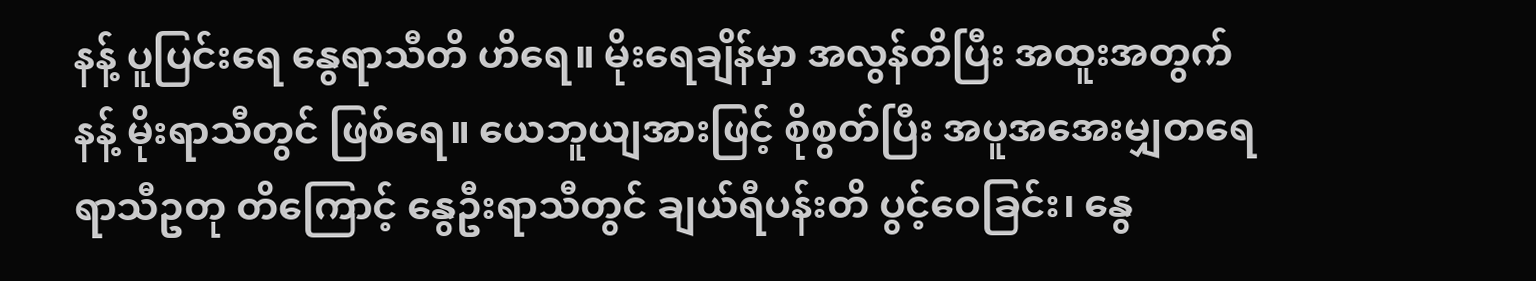နန့် ပူပြင်းရေ နွေရာသီတိ ဟိရေ။ မိုးရေချိန်မှာ အလွန်တိပြီး အထူးအတွက်နန့် မိုးရာသီတွင် ဖြစ်ရေ။ ယေဘူယျအားဖြင့် စိုစွတ်ပြီး အပူအအေးမျှတရေ ရာသီဥတု တိကြောင့် နွေဦးရာသီတွင် ချယ်ရီပန်းတိ ပွင့်ဝေခြင်း၊ နွေ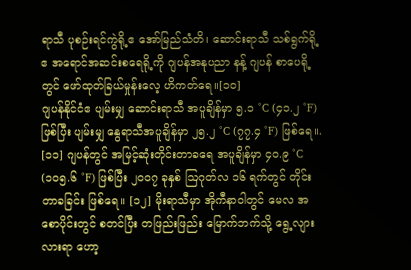ရာသီ ပုစဉ်းရင်ကွဲရို့ဧ အော်မြည်သံတိ၊ ဆောင်းရာသီ သစ်ရွက်ရို့ဧ အရောင်အဆင်းစရေရို့ကို ဂျပန်အနုပညာ နန့် ဂျပန် စာပေရို့တွင် ဖော်ထုတ်ခြယ်မှုန်းလေ့ ဟိကတ်ရေ။[၁၀]
ဂျပန်နိုင်ငံဧ ပျမ်းမျှ ဆောင်းရာသီ အပူချိန်မှာ ၅.၁ °C (၄၁.၂ °F) ဖြစ်ပြီး ပျမ်းမျှ နွေရာသီအပူချိန်မှာ ၂၅.၂ °C (၇၇.၄ °F) ဖြစ်ရေ။. [၁၁] ဂျပန်တွင် အမြင့်ဆုံးတိုင်းတာခရေ အပူချိန်မှာ ၄၀.၉ °C (၁၀၅.၆ °F) ဖြစ်ပြီး ၂၀၀၇ ခုနှစ် ဩဂုတ်လ ၁၆ ရက်တွင် တိုင်းတာခခြင်း ဖြစ်ရေ။ [၁၂] မိုးရာသီမှာ အိုကီနာဝါတွင် မေလ အစောပိုင်းတွင် စတင်ပြီး တဖြည်းဖြည်း မြောက်ဘက်သို့ ရွေ့လျားလားရာ ဟော့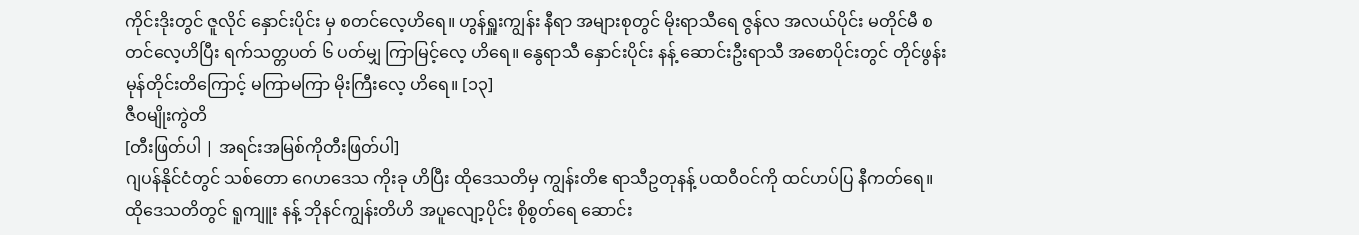ကိုင်းဒိုးတွင် ဇူလိုင် နှောင်းပိုင်း မှ စတင်လေ့ဟိရေ။ ဟွန်ရှူးကျွန်း နီရာ အများစုတွင် မိုးရာသီရေ ဇွန်လ အလယ်ပိုင်း မတိုင်မီ စတင်လေ့ဟိပြီး ရက်သတ္တပတ် ၆ ပတ်မျှ ကြာမြင့်လေ့ ဟိရေ။ နွေရာသီ နှောင်းပိုင်း နန့် ဆောင်းဦးရာသီ အစောပိုင်းတွင် တိုင်ဖွန်းမုန်တိုင်းတိကြောင့် မကြာမကြာ မိုးကြီးလေ့ ဟိရေ။ [၁၃]
ဇီဝမျိုးကွဲတိ
[တီးဖြတ်ပါ | အရင်းအမြစ်ကိုတီးဖြတ်ပါ]
ဂျပန်နိုင်ငံတွင် သစ်တော ဂေဟဒေသ ကိုးခု ဟိပြီး ထိုဒေသတိမှ ကျွန်းတိဧ ရာသီဥတုနန့် ပထဝီဝင်ကို ထင်ဟပ်ပြ နီကတ်ရေ။ ထိုဒေသတိတွင် ရူကျူး နန့် ဘိုနင်ကျွန်းတိဟိ အပူလျော့ပိုင်း စိုစွတ်ရေ ဆောင်း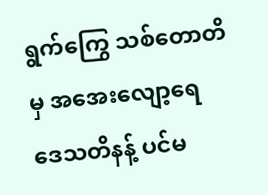ရွက်ကြွေ သစ်တောတိမှ အအေးလျော့ရေ ဒေသတိနန့် ပင်မ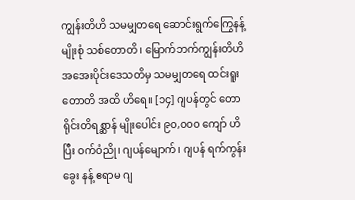ကျွန်းတိဟိ သမမျှတရေ ဆောင်းရွက်ကြွေနန့် မျိုးစုံ သစ်တောတိ၊ မြောက်ဘက်ကျွန်းတိဟိ အအေးပိုင်းဒေသတိမှ သမမျှတရေ ထင်းရူးတောတိ အထိ ဟိရေ။ [၁၄] ဂျပန်တွင် တောရိုင်းတိရစ္ဆာန် မျိုးပေါင်း ၉၀,၀၀၀ ကျော် ဟိပြီး ဝက်ဝံညို၊ ဂျပန်မျောက်၊ ဂျပန် ရက်ကွန်းခွေး နန့် ဧရာမ ဂျ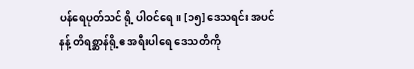ပန်ရေပုတ်သင် ရို့ ပါဝင်ရေ။ [၁၅] ဒေသရင်း အပင်နန့် တိရစ္ဆာန်ရို့ဧ အရီးပါရေ ဒေသတိကို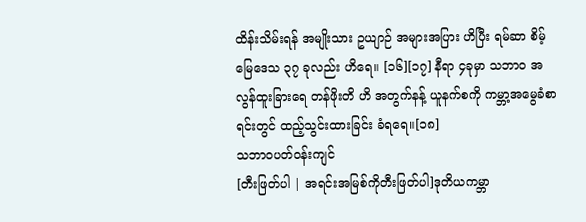ထိန်းသိမ်းရန် အမျိုးသား ဥယျာဉ် အများအပြား ဟိပြီး ရမ်ဆာ စိမ့်မြေဒေသ ၃၇ ခုလည်း ဟိရေ။ [၁၆][၁၇] နီရာ ၄ခုမှာ သဘာဝ အလွန်ထူးခြားရေ တန်ဖိုးတိ ဟိ အတွက်နန့် ယူနက်စကို ကမ္ဘာ့အမွေခံစာရင်းတွင် ထည့်သွင်းထားခြင်း ခံရရေ။[၁၈]
သဘာဝပတ်ဝန်းကျင်
[တီးဖြတ်ပါ | အရင်းအမြစ်ကိုတီးဖြတ်ပါ]ဒုတိယကမ္ဘာ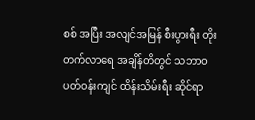စစ် အပြီး အလျင်အမြန် စီးပွားရီး တိုးတက်လာရေ အချိန်တိတွင် သဘာဝပတ်ဝန်းကျင် ထိန်းသိမ်းရီး ဆိုင်ရာ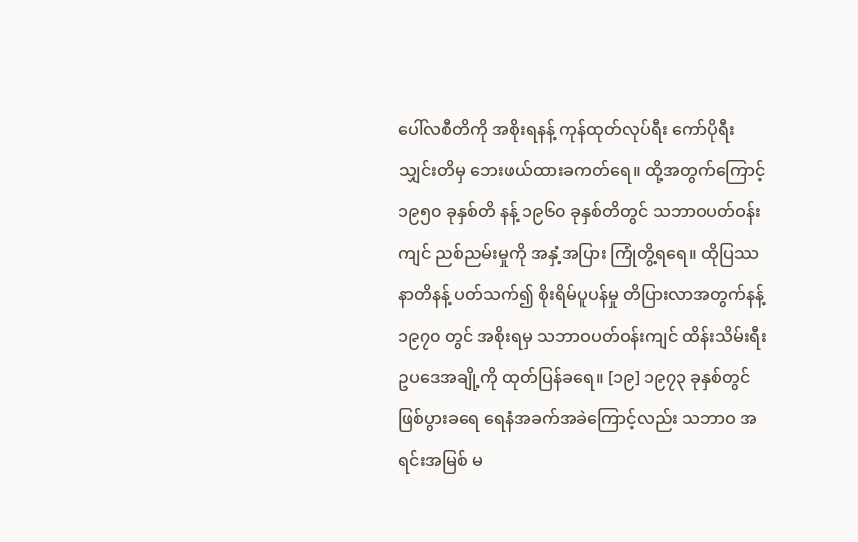ပေါ်လစီတိကို အစိုးရနန့် ကုန်ထုတ်လုပ်ရီး ကော်ပိုရီးသျှင်းတိမှ ဘေးဖယ်ထားခကတ်ရေ။ ထို့အတွက်ကြောင့် ၁၉၅၀ ခုနှစ်တိ နန့် ၁၉၆၀ ခုနှစ်တိတွင် သဘာဝပတ်ဝန်းကျင် ညစ်ညမ်းမှုကို အနှံ့အပြား ကြုံတွိ့ရရေ။ ထိုပြဿနာတိနန့် ပတ်သက်၍ စိုးရိမ်ပူပန်မှု တိပြားလာအတွက်နန့် ၁၉၇၀ တွင် အစိုးရမှ သဘာဝပတ်ဝန်းကျင် ထိန်းသိမ်းရီး ဥပဒေအချို့ကို ထုတ်ပြန်ခရေ။ [၁၉] ၁၉၇၃ ခုနှစ်တွင် ဖြစ်ပွားခရေ ရေနံအခက်အခဲကြောင့်လည်း သဘာဝ အရင်းအမြစ် မ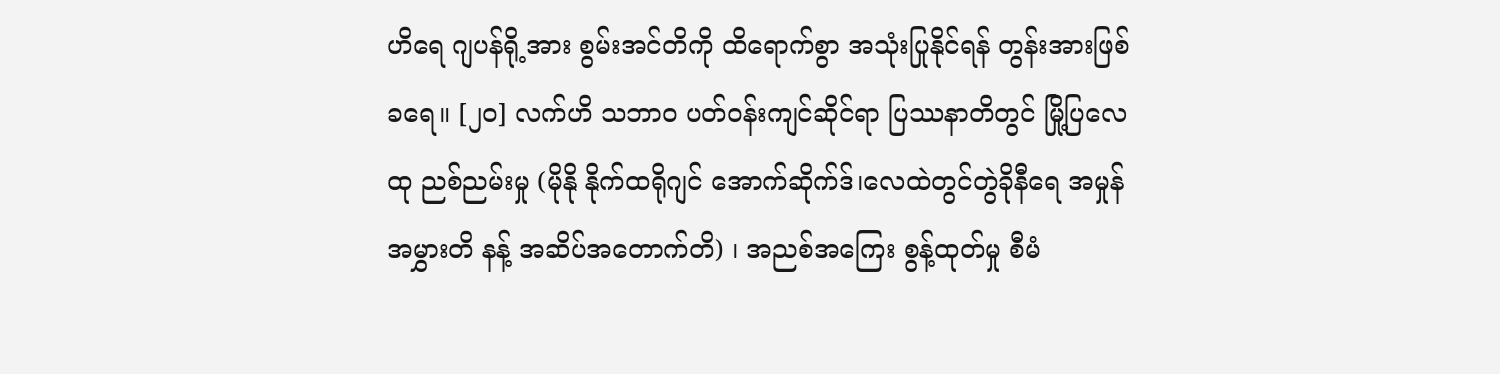ဟိရေ ဂျပန်ရို့အား စွမ်းအင်တိကို ထိရောက်စွာ အသုံးပြုနိုင်ရန် တွန်းအားဖြစ်ခရေ။ [၂၀] လက်ဟိ သဘာဝ ပတ်ဝန်းကျင်ဆိုင်ရာ ပြဿနာတိတွင် မြို့ပြလေထု ညစ်ညမ်းမှု (မိုနို နိုက်ထရိုဂျင် အောက်ဆိုက်ဒ်၊လေထဲတွင်တွဲခိုနီရေ အမှုန်အမွှားတိ နန့် အဆိပ်အတောက်တိ) ၊ အညစ်အကြေး စွန့်ထုတ်မှု စီမံ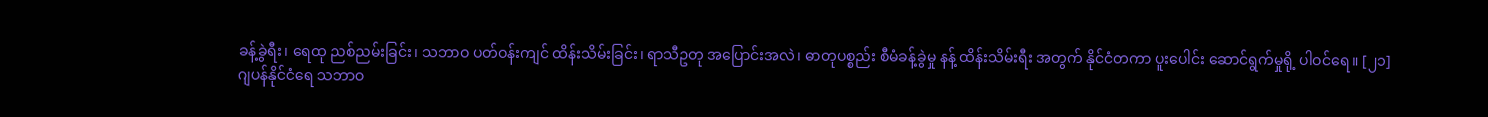ခန့်ခွဲရီး၊ ရေထု ညစ်ညမ်းခြင်း၊ သဘာဝ ပတ်ဝန်းကျင် ထိန်းသိမ်းခြင်း၊ ရာသီဥတု အပြောင်းအလဲ၊ ဓာတုပစ္စည်း စီမံခန့်ခွဲမှု နန့် ထိန်းသိမ်းရီး အတွက် နိုင်ငံတကာ ပူးပေါင်း ဆောင်ရွက်မှုရို့ ပါဝင်ရေ။ [၂၁]
ဂျပန်နိုင်ငံရေ သဘာဝ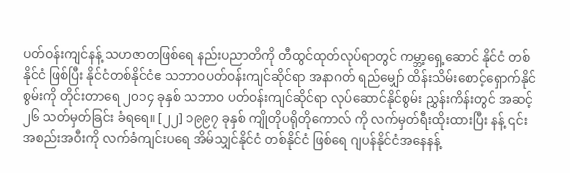ပတ်ဝန်းကျင်နန့် သဟဇာတဖြစ်ရေ နည်းပညာတိကို တီထွင်ထုတ်လုပ်ရာတွင် ကမ္ဘာ့ရှေ့ဆောင် နိုင်ငံ တစ်နိုင်ငံ ဖြစ်ပြီး နိုင်ငံတစ်နိုင်ငံဧ သဘာဝပတ်ဝန်းကျင်ဆိုင်ရာ အနာဂတ် ရည်မျှော် ထိန်းသိမ်းစောင့်ရှောက်နိုင်စွမ်းကို တိုင်းတာရေ ၂၀၁၄ ခုနှစ် သဘာဝ ပတ်ဝန်းကျင်ဆိုင်ရာ လုပ်ဆောင်နိုင်စွမ်း ညွှန်းကိန်းတွင် အဆင့် ၂၆ သတ်မှတ်ခြင်း ခံရရေ။ [၂၂] ၁၉၉၇ ခုနှစ် ကျိုတိုပရိုတိုကောလ် ကို လက်မှတ်ရီးထိုးထားပြီး နန့် ၎င်း အစည်းအဝီးကို လက်ခံကျင်းပရေ အိမ်သျှင်နိုင်ငံ တစ်နိုင်ငံ ဖြစ်ရေ ဂျပန်နိုင်ငံအနေနန့်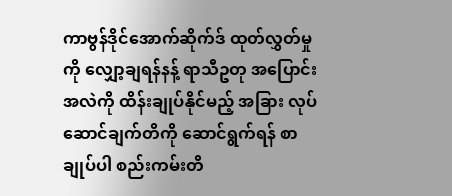ကာဗွန်ဒိုင်အောက်ဆိုက်ဒ် ထုတ်လွှတ်မှုကို လျှော့ချရန်နန့် ရာသီဥတု အပြောင်းအလဲကို ထိန်းချုပ်နိုင်မည့် အခြား လုပ်ဆောင်ချက်တိကို ဆောင်ရွက်ရန် စာချုပ်ပါ စည်းကမ်းတိ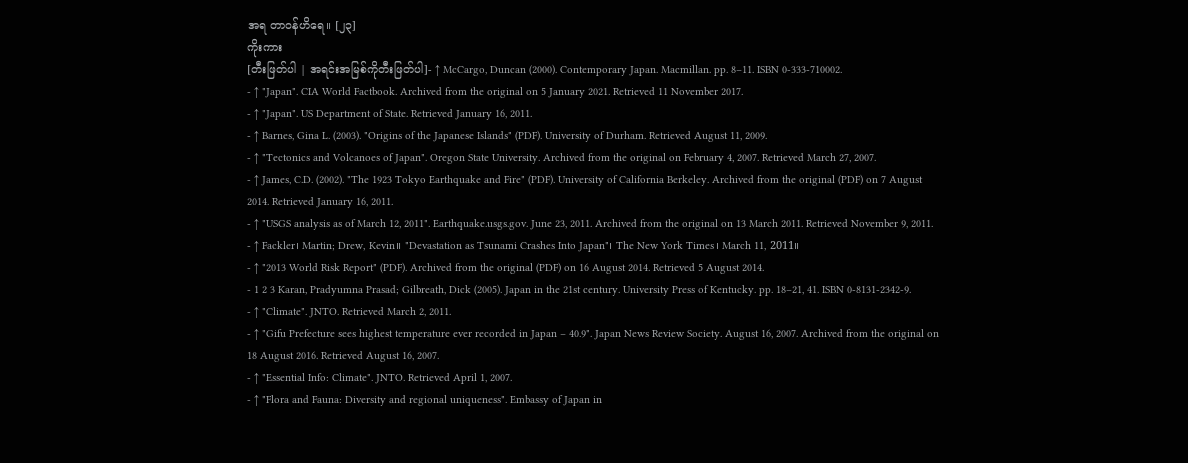အရ တာဝန်ဟိရေ။ [၂၃]
ကိုးကား
[တီးဖြတ်ပါ | အရင်းအမြစ်ကိုတီးဖြတ်ပါ]- ↑ McCargo, Duncan (2000). Contemporary Japan. Macmillan. pp. 8–11. ISBN 0-333-710002.
- ↑ "Japan". CIA World Factbook. Archived from the original on 5 January 2021. Retrieved 11 November 2017.
- ↑ "Japan". US Department of State. Retrieved January 16, 2011.
- ↑ Barnes, Gina L. (2003). "Origins of the Japanese Islands" (PDF). University of Durham. Retrieved August 11, 2009.
- ↑ "Tectonics and Volcanoes of Japan". Oregon State University. Archived from the original on February 4, 2007. Retrieved March 27, 2007.
- ↑ James, C.D. (2002). "The 1923 Tokyo Earthquake and Fire" (PDF). University of California Berkeley. Archived from the original (PDF) on 7 August 2014. Retrieved January 16, 2011.
- ↑ "USGS analysis as of March 12, 2011". Earthquake.usgs.gov. June 23, 2011. Archived from the original on 13 March 2011. Retrieved November 9, 2011.
- ↑ Fackler၊ Martin; Drew, Kevin။ "Devastation as Tsunami Crashes Into Japan"၊ The New York Times၊ March 11, 2011။
- ↑ "2013 World Risk Report" (PDF). Archived from the original (PDF) on 16 August 2014. Retrieved 5 August 2014.
- 1 2 3 Karan, Pradyumna Prasad; Gilbreath, Dick (2005). Japan in the 21st century. University Press of Kentucky. pp. 18–21, 41. ISBN 0-8131-2342-9.
- ↑ "Climate". JNTO. Retrieved March 2, 2011.
- ↑ "Gifu Prefecture sees highest temperature ever recorded in Japan – 40.9". Japan News Review Society. August 16, 2007. Archived from the original on 18 August 2016. Retrieved August 16, 2007.
- ↑ "Essential Info: Climate". JNTO. Retrieved April 1, 2007.
- ↑ "Flora and Fauna: Diversity and regional uniqueness". Embassy of Japan in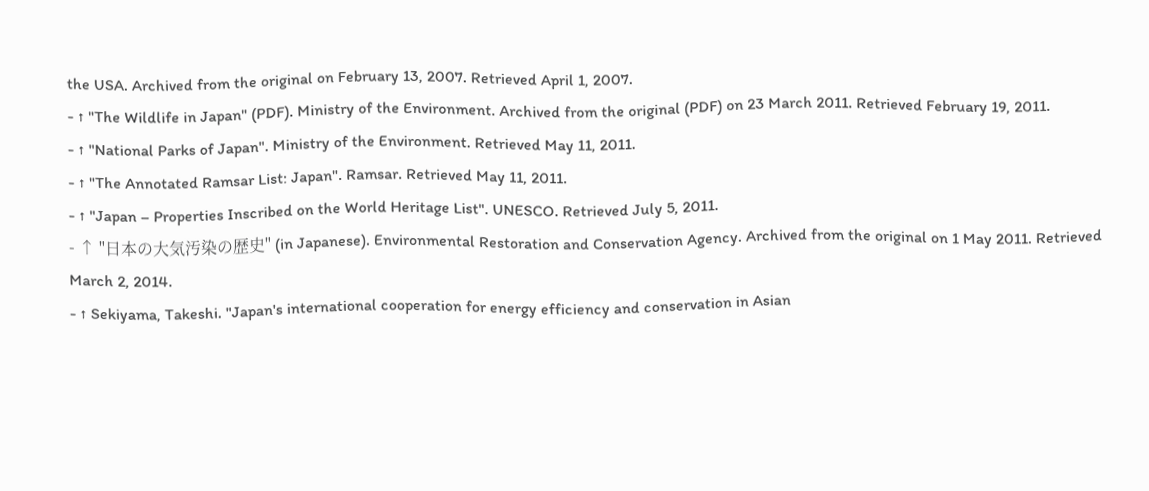the USA. Archived from the original on February 13, 2007. Retrieved April 1, 2007.
- ↑ "The Wildlife in Japan" (PDF). Ministry of the Environment. Archived from the original (PDF) on 23 March 2011. Retrieved February 19, 2011.
- ↑ "National Parks of Japan". Ministry of the Environment. Retrieved May 11, 2011.
- ↑ "The Annotated Ramsar List: Japan". Ramsar. Retrieved May 11, 2011.
- ↑ "Japan – Properties Inscribed on the World Heritage List". UNESCO. Retrieved July 5, 2011.
- ↑ "日本の大気汚染の歴史" (in Japanese). Environmental Restoration and Conservation Agency. Archived from the original on 1 May 2011. Retrieved March 2, 2014.
- ↑ Sekiyama, Takeshi. "Japan's international cooperation for energy efficiency and conservation in Asian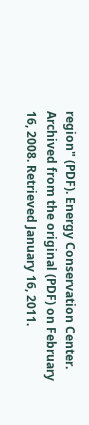region" (PDF). Energy Conservation Center. Archived from the original (PDF) on February 16, 2008. Retrieved January 16, 2011.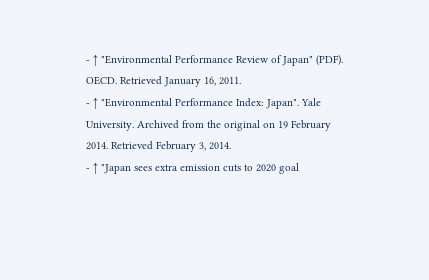- ↑ "Environmental Performance Review of Japan" (PDF). OECD. Retrieved January 16, 2011.
- ↑ "Environmental Performance Index: Japan". Yale University. Archived from the original on 19 February 2014. Retrieved February 3, 2014.
- ↑ "Japan sees extra emission cuts to 2020 goal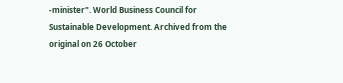-minister". World Business Council for Sustainable Development. Archived from the original on 26 October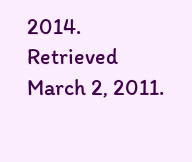2014. Retrieved March 2, 2011.